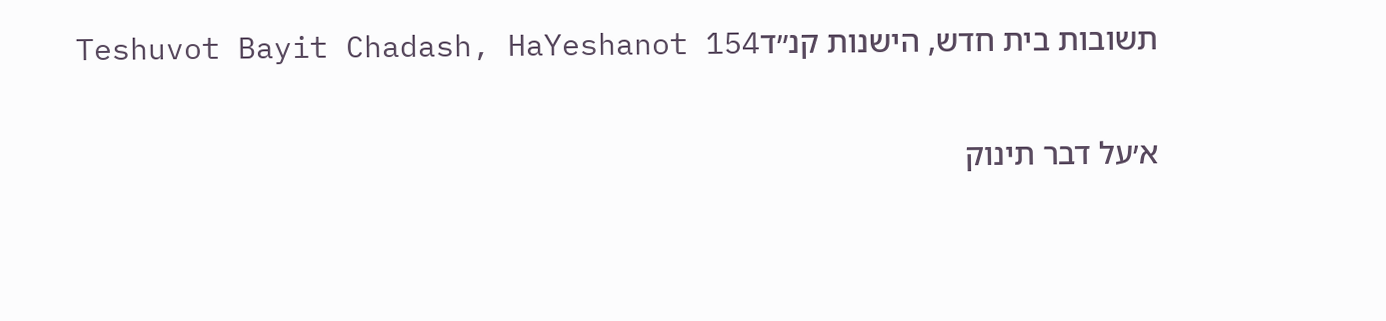תשובות בית חדש, הישנות קנ״דTeshuvot Bayit Chadash, HaYeshanot 154

א׳על דבר תינוק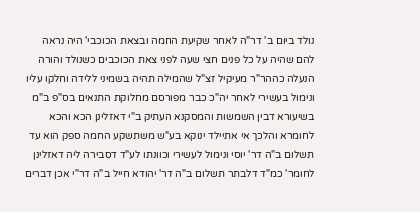נולד ביום ב' דר"ה לאחר שקיעת החמה ובצאת הכוכבי' היה נראה להם שהיה על כל פנים חצי שעה לפני צאת הכוכבים כשנולד והורה הנעלה כההר"ר מעיקיל זצ"ל שהמילה תהיה בשמיני ללידה וחלקו עליו ונימול בעשירי לאחר יה"כ כבר מפורסם מחלוקת התנאים בס"פ ב"מ בשיעורא דבין השמשות והמסקנא העתיק ב"י דאזלינן הכא והכא לחומרא והלכך אי אתיילד ינוקא בע"ש משתשקע החמה ספק הוא עד תשלום ב"ה דר' יוסי ונימול לעשירי וכוונתו לע"ד דסבירה ליה דאזלינן לחומר' כמ"ד דלבתר תשלום ב"ה דר' יהודא חייל ב"ה דר"י אכן דברים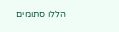הללו סתומים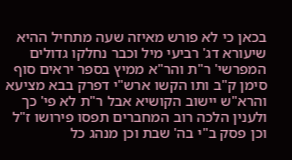בכאן כי לא פורש מאיזה שעה מתחיל ההיא שיעורא דג' רביעי מיל וכבר נחלקו גדולים המפרשי' ר"ת והר"א ממיץ בספר יראים סוף סימן ק"ב ותו הקשו ארש"י דפרק בבא מציעא והרא"ש יישוב הקושיא אבל ר"ת לא פי' כך ולענין הלכה רוב המחברים תפסו פירושו ז"ל וכן פסק ב"י בה' שבת וכן מנהג כל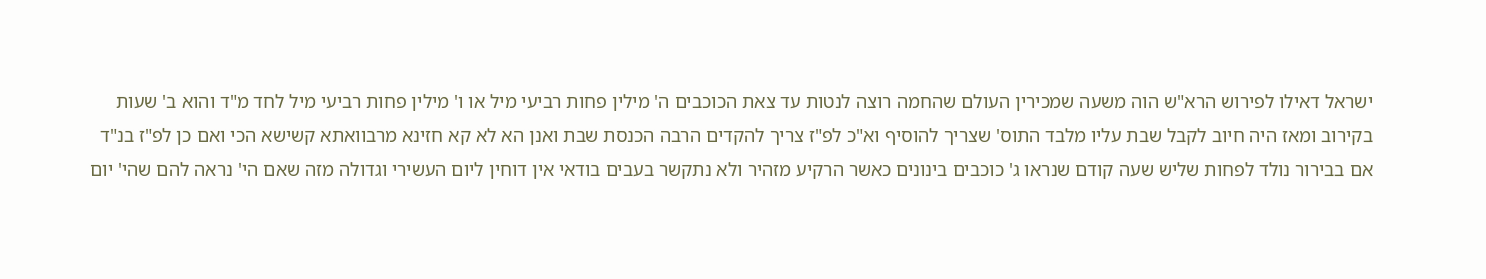ישראל דאילו לפירוש הרא"ש הוה משעה שמכירין העולם שהחמה רוצה לנטות עד צאת הכוכבים ה' מילין פחות רביעי מיל או ו' מילין פחות רביעי מיל לחד מ"ד והוא ב' שעות בקירוב ומאז היה חיוב לקבל שבת עליו מלבד התוס' שצריך להוסיף וא"כ לפ"ז צריך להקדים הרבה הכנסת שבת ואנן הא לא קא חזינא מרבוואתא קשישא הכי ואם כן לפ"ז בנ"ד אם בבירור נולד לפחות שליש שעה קודם שנראו ג' כוכבים בינונים כאשר הרקיע מזהיר ולא נתקשר בעבים בודאי אין דוחין ליום העשירי וגדולה מזה שאם הי' נראה להם שהי' יום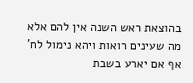בהוצאת ראש השנה אין להם אלא מה שעינים רואות ויהא נימול לח' אף אם יארע בשבת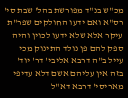מכ"ש בנ"ד מפורשת בהל' שבת סי' רס"א ואם ידעו החולקים שפר"ת עיקר אלא שלא ידעו לכוין והיה ספק להם פן נולד התינוק מכי עייל ב"ה דרבא אליבי' דר' יוד' בזה אין עליהם אשם דלא עדיפי מאריסי' דרבא דא"ל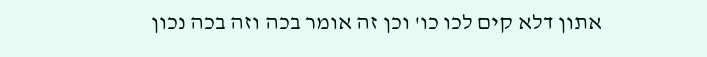אתון דלא קים לכו כו' וכן זה אומר בכה וזה בכה נכון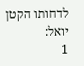לדחותו הקטן יואל:
1